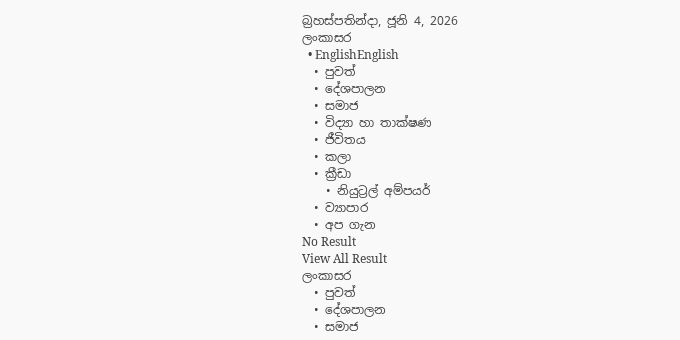බ්‍රහස්පතින්දා, ජූනි 4, 2026
ලංකාසර
  • EnglishEnglish
  • පුවත්
  • දේශපාලන
  • සමාජ
  • විද්‍යා හා තාක්ෂණ
  • ජීවිතය
  • කලා
  • ක්‍රීඩා
    • නියුට්‍රල් අම්පයර්
  • ව්‍යාපාර
  • අප ගැන
No Result
View All Result
ලංකාසර
  • පුවත්
  • දේශපාලන
  • සමාජ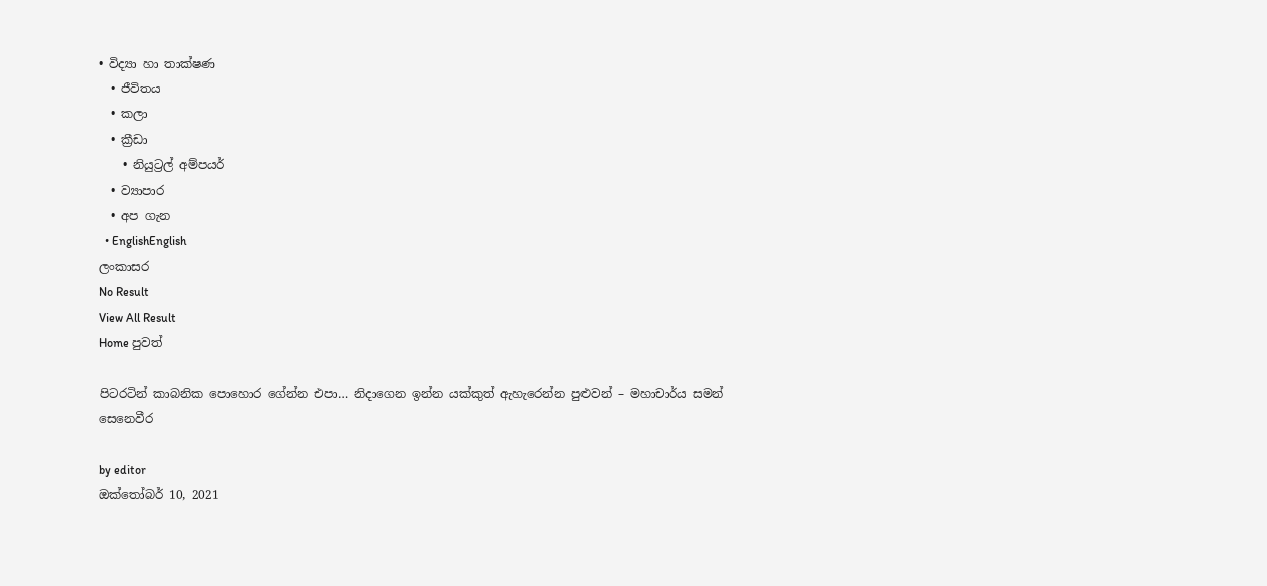• විද්‍යා හා තාක්ෂණ
  • ජීවිතය
  • කලා
  • ක්‍රීඩා
    • නියුට්‍රල් අම්පයර්
  • ව්‍යාපාර
  • අප ගැන
  • EnglishEnglish
ලංකාසර
No Result
View All Result
Home පුවත්

පිටරටින් කාබනික පොහොර ගේන්න එපා… නිදාගෙන ඉන්න යක්කුත් ඇහැ‍රෙන්න පුළුවන් – මහාචාර්ය සමන් සෙනෙවීර

by editor
ඔක්තෝබර් 10, 2021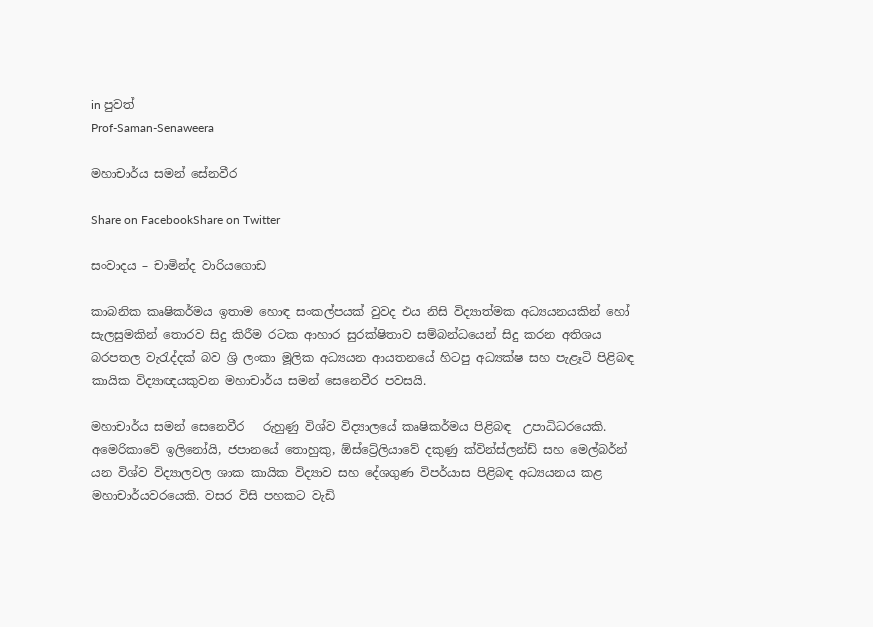in පුවත්
Prof-Saman-Senaweera

මහාචාර්ය සමන් සේනවීර

Share on FacebookShare on Twitter

සංවාදය – චාමින්ද වාරියගොඩ

කාබනික කෘෂිකර්මය ඉතාම හොඳ සංකල්පයක් වුවද එය නිසි විද්‍යාත්මක අධ්‍යයනයකින් හෝ සැලසුමකින් තොරව සිදු කිරීම රටක ආහාර සුරක්ෂිතාව සම්බන්ධයෙන් සිදු කරන අතිශය බරපතල වැරැද්දක් බව ශ්‍රි ලංකා මූලික අධ්‍යයන ආයතනයේ හිටපු අධ්‍යක්ෂ සහ පැළෑටි පිළිබඳ කායික විද්‍යාඥයකුවන මහාචාර්ය සමන් සෙනෙවීර පවසයි.

මහාචාර්ය සමන් සෙනෙවීර   රුහුණු විශ්ව විද්‍යාලයේ කෘෂිකර්මය පිළිබඳ  උපාධිධරයෙකි. අමෙරිකාවේ ඉලිනෝයි, ජපානයේ තොහුකු, ඕස්ට්‍රේලියාවේ දකුණු ක්වින්ස්ලන්ඩ් සහ මෙල්බර්න් යන විශ්ව විද්‍යාලවල ශාක කායික විද්‍යාව සහ දේශගුණ විපර්යාස පිළිබඳ අධ්‍යයනය කළ මහාචාර්යවරයෙකි. වසර විසි පහකට වැඩි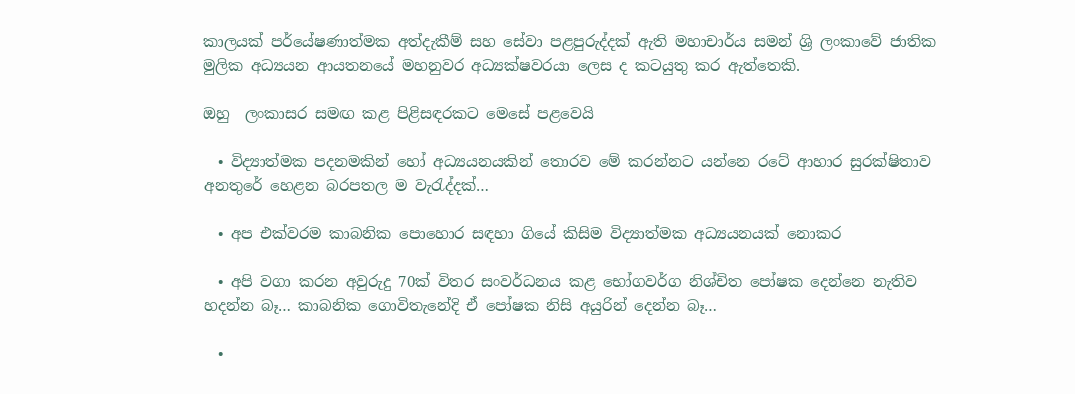කාලයක් පර්යේෂණාත්මක අත්දැකීම් සහ සේවා පළපුරුද්දක් ඇති මහාචාර්ය සමන් ශ්‍රි ලංකාවේ ජාතික මුලික අධ්‍යයන ආයතනයේ මහනුවර අධ්‍යක්ෂවරයා ලෙස ද කටයුතු කර ඇත්තෙකි.

ඔහු  ලංකාසර සමඟ කළ පිළිසඳරකට මෙසේ පළවෙයි

  • විද්‍යාත්මක පදනමකින් හෝ අධ්‍යයනයකින් තොරව මේ කරන්නට යන්නෙ රටේ ආහාර සුරක්ෂිතාව අනතුරේ හෙළන බරපතල ම වැරැද්දක්…

  • අප එක්වරම කාබනික පොහොර සඳහා ගියේ කිසිම විද්‍යාත්මක අධ්‍යයනයක් නොකර

  • අපි වගා කරන අවුරුදු 70ක් විතර සංවර්ධනය කළ භෝගවර්ග නිශ්චිත පෝෂක දෙන්නෙ නැතිව හදන්න බෑ… කාබනික ගොවිතැනේදි ඒ පෝෂක නිසි අයුරින් දෙන්න බෑ…

  •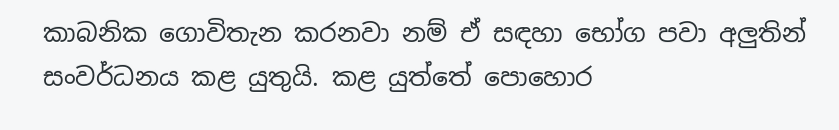කාබනික ගොවිතැන කරනවා නම් ඒ සඳහා භෝග පවා අලුතින් සංවර්ධනය කළ යුතුයි. කළ යුත්තේ පොහොර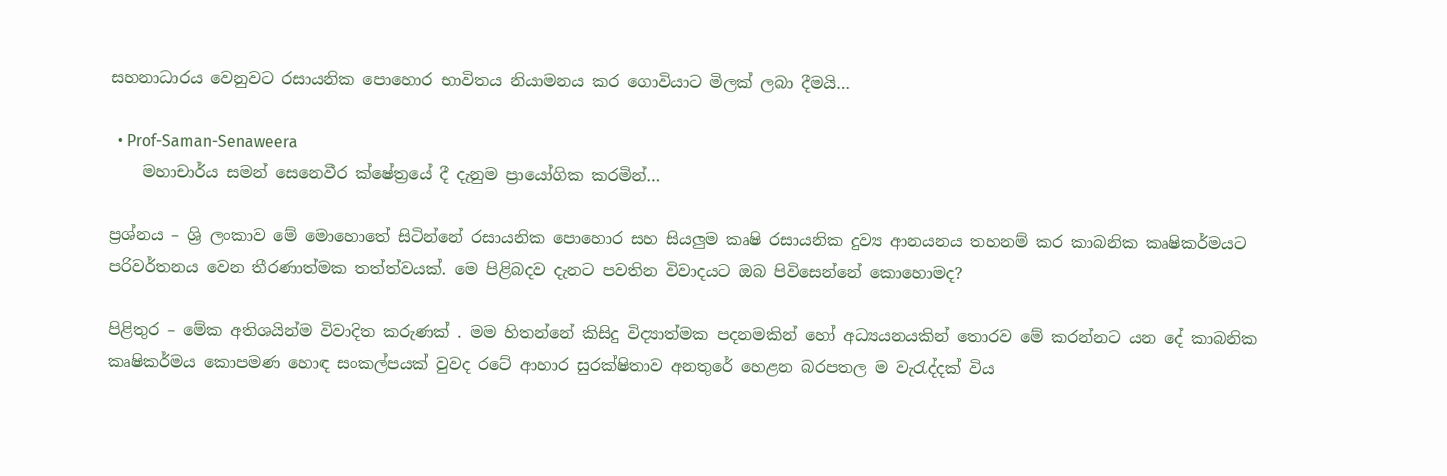සහනාධාරය වෙනුවට රසායනික පොහොර භාවිතය නියාමනය කර ගොවියාට මිලක් ලබා දීමයි…

  • Prof-Saman-Senaweera
    මහාචාර්ය සමන් සෙනෙවීර ක්ෂේත්‍රයේ දී දැනුම ප්‍රායෝගික කරමින්…

ප්‍රශ්නය – ශ්‍රි ලංකාව මේ මොහොතේ සිටින්නේ රසායනික පොහොර සහ සියලුම කෘෂි රසායනික දුව්‍ය ආනයනය තහනම් කර කාබනික කෘෂිකර්මයට පරිවර්තනය වෙන තීරණාත්මක තත්ත්වයක්. මෙ පිළිබදව දැනට පවතින විවාදයට ඔබ පිවිසෙන්නේ කොහොමද?

පිළිතුර – මේක අතිශයින්ම විවාදිත කරුණක් . මම හිතන්නේ කිසිදු විද්‍යාත්මක පදනමකින් හෝ අධ්‍යයනයකින් තොරව මේ කරන්නට යන දේ කාබනික කෘෂිකර්මය කොපමණ හොඳ සංකල්පයක් වුවද රටේ ආහාර සුරක්ෂිතාව අනතුරේ හෙළන බරපතල ම වැරැද්දක් විය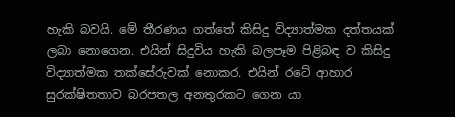හැකි බවයි. මේ තීරණය ගත්තේ කිසිදු විද්‍යාත්මක දත්තයක් ලබා නොගෙන. එයින් සිදුවිය හැකි බලපෑම පිළිබඳ ව කිසිදු විද්‍යාත්මක තක්සේරුවක් නොකර. එයින් රටේ ආහාර සුරක්ෂිතතාව බරපතල අනතුරකට ගෙන යා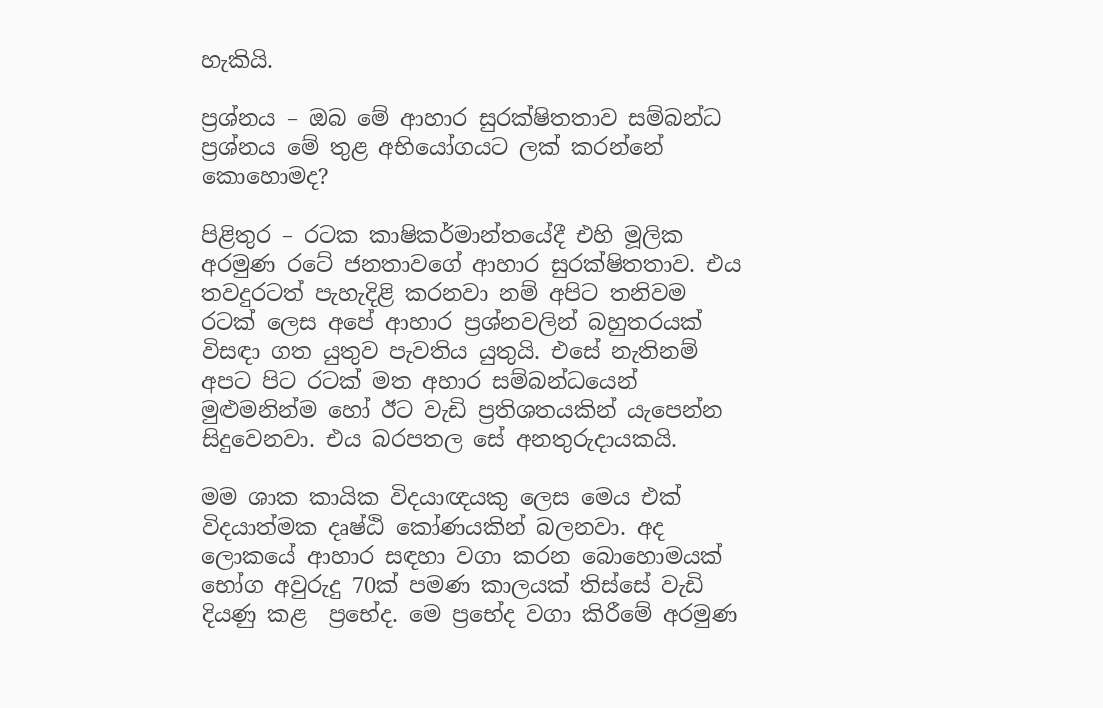හැකියි.

ප්‍රශ්නය – ඔබ මේ ආහාර සුරක්ෂිතතාව සම්බන්ධ ප්‍රශ්නය මේ තුළ අභියෝගයට ලක් කරන්නේ කොහොමද?

පිළිතුර – රටක කාෂිකර්මාන්තයේදී එහි මූලික අරමුණ රටේ ජනතාවගේ ආහාර සුරක්ෂිතතාව. එය තවදුරටත් පැහැදිළි කරනවා නම් අපිට තනිවම රටක් ලෙස අපේ ආහාර ප්‍රශ්නවලින් බහුතරයක් විසඳා ගත යුතුව පැවතිය යුතුයි. එසේ නැතිනම් අපට පිට රටක් මත අහාර සම්බන්ධයෙන් මුළුමනින්ම හෝ ඊට වැඩි ප්‍රතිශතයකින් යැපෙන්න සිදුවෙනවා. එය බරපතල සේ අනතුරුදායකයි.

මම ශාක කායික විදයාඥයකු ලෙස මෙය එක් විදයාත්මක දෘෂ්ඨි කෝණයකින් බලනවා. අද ලොකයේ ආහාර සඳහා වගා කරන බොහොමයක් භෝග අවුරුදු 70ක් පමණ කාලයක් තිස්සේ වැඩි දියණු කළ  ප්‍රභේද. මෙ ප්‍රභේද වගා කිරීමේ අරමුණ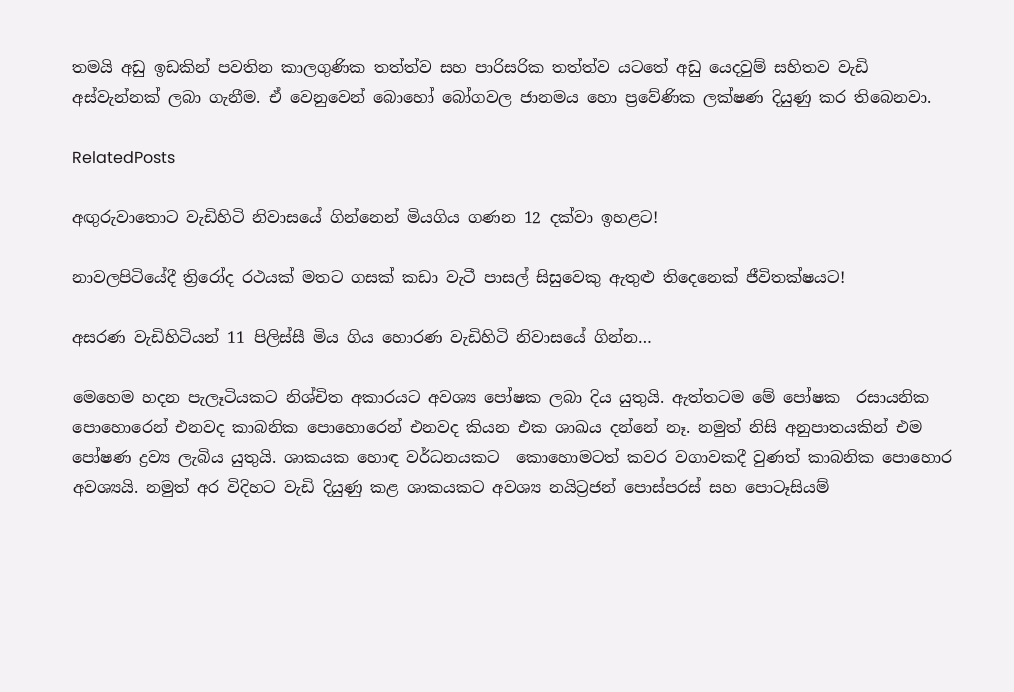තමයි අඩු ඉඩකින් පවතින කාලගුණික තත්ත්ව සහ පාරිසරික තත්ත්ව යටතේ අඩු යෙදවුම් සහිතව වැඩි අස්වැන්නක් ලබා ගැනීම. ඒ වෙනුවෙන් බොහෝ බෝගවල ජානමය හො ප්‍රවේණික ලක්ෂණ දියුණු කර තිබෙනවා.

RelatedPosts

අඟුරුවාතොට වැඩිහිටි නිවාසයේ ගින්නෙන් මියගිය ගණන 12 දක්වා ඉහළට!

නාවලපිටියේදී ත්‍රිරෝද රථයක් මතට ගසක් කඩා වැටී පාසල් සිසුවෙකු ඇතුළු තිදෙනෙක් ජීවිතක්ෂයට!

අසරණ වැඩිහිටියන් 11 පිලිස්සී මිය ගිය හොරණ වැඩිහිටි නිවාසයේ ගින්න…

මෙහෙම හදන පැලෑටියකට නිශ්චිත අකාරයට අවශ්‍ය පෝෂක ලබා දිය යුතුයි. ඇත්තටම මේ පෝෂක  රසායනික පොහොරෙන් එනවද කාබනික පොහොරෙන් එනවද කියන එක ශාඛය දන්නේ නෑ. නමුත් නිසි අනුපාතයකින් එම පෝෂණ ද්‍රව්‍ය ලැබිය යුතුයි. ශාකයක හොඳ වර්ධනයකට  කොහොමටත් කවර වගාවකදී වුණත් කාබනික පොහොර අවශ්‍යයි. නමුත් අර විදිහට වැඩි දියුණු කළ ශාකයකට අවශ්‍ය නයිට්‍රජන් පොස්පරස් සහ පොටෑසියම්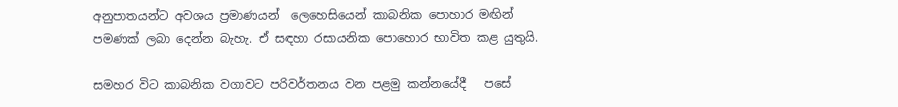අනුපාතයන්ට අවශය ප්‍රමාණයන්  ලෙහෙසියෙන් කාබනික පොහාර මඟින් පමණක් ලබා දෙන්න බැහැ. ඒ සඳහා රසායනික පොහොර භාවිත කළ යුතුයි.

සමහර විට කාබනික වගාවට පරිවර්තනය වන පළමු කන්නයේදී   පසේ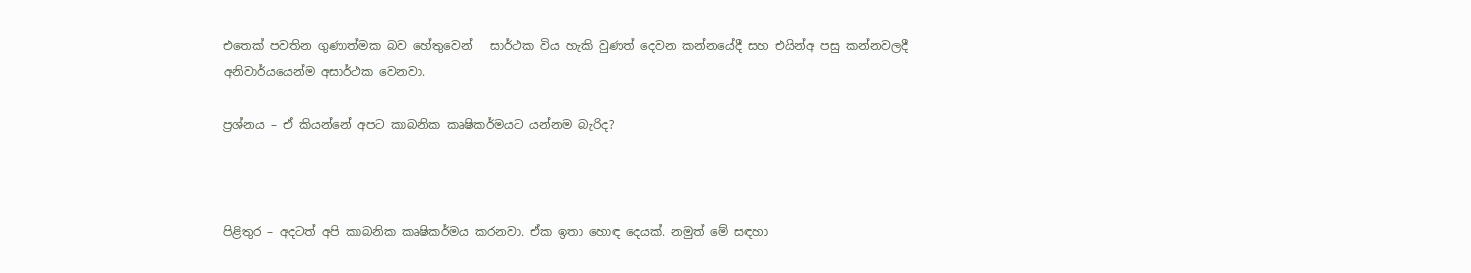එතෙක් පවතින ගුණාත්මක බව හේතුවෙන්   සාර්ථක විය හැකි වුණත් දෙවන කන්නයේදී සහ එයින්අ පසු කන්නවලදී අනිවාර්යයෙන්ම අසාර්ථක වෙනවා.

ප්‍රශ්නය – ඒ කියන්නේ අපට කාබනික කෘෂිකර්මයට යන්නම බැරිද?



පිළිතුර – අදටත් අපි කාබනික කෘෂිකර්මය කරනවා. ඒක ඉතා හොඳ දෙයක්. නමුත් මේ සඳහා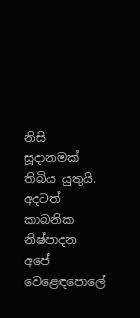නිසි සූදානමක් තිබිය යුතුයි. අදටත් කාබනික නිෂ්පාදන අපේ වෙළෙඳපොලේ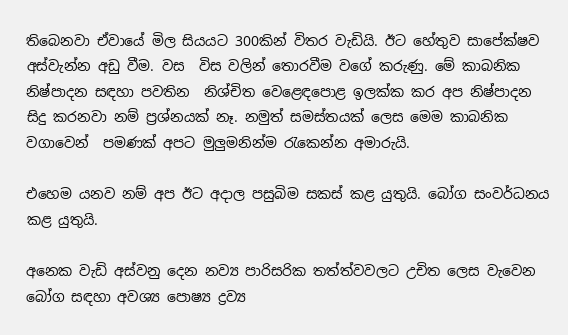තිබෙනවා ඒවායේ මිල සියයට 300කින් විතර වැඩියි. ඊට හේතුව සාපේක්ෂව අස්වැන්න අඩු වීම. වස  විස වලින් තොරවීම වගේ කරුණු. මේ කාබනික නිෂ්පාදන සඳහා පවතින  නිශ්චිත වෙළෙඳපොළ ඉලක්ක කර අප නිෂ්පාදන සිදු කරනවා නම් ප්‍රශ්නයක් නෑ. නමුත් සමස්තයක් ලෙස මෙම කාබනික වගාවෙන්  පමණක් අපට මුලුමනින්ම රැකෙන්න අමාරුයි.

එහෙම යනව නම් අප ඊට අදාල පසුබිම සකස් කළ යුතුයි. බෝග සංවර්ධනය කළ යුතුයි.

අනෙක වැඩි අස්වනු දෙන නව්‍ය පාරිසරික තත්ත්වවලට උචිත ලෙස වැවෙන බෝග සඳහා අවශ්‍ය පොෂ්‍ය ද්‍රව්‍ය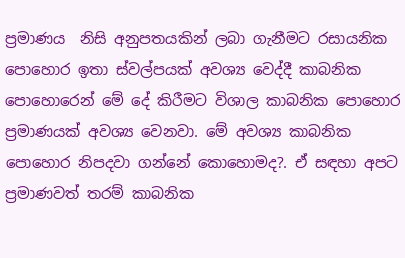ප්‍රමාණය  නිසි අනුපතයකින් ලබා ගැනීමට රසායනික පොහොර ඉතා ස්වල්පයක් අවශ්‍ය වෙද්දී කාබනික පොහොරෙන් මේ දේ කිරීමට විශාල කාබනික පොහොර ප්‍රමාණයක් අවශ්‍ය වෙනවා. මේ අවශ්‍ය කාබනික පොහොර නිපදවා ගන්නේ කොහොමද?. ඒ සඳහා අපට  ප්‍රමාණවත් තරම් කාබනික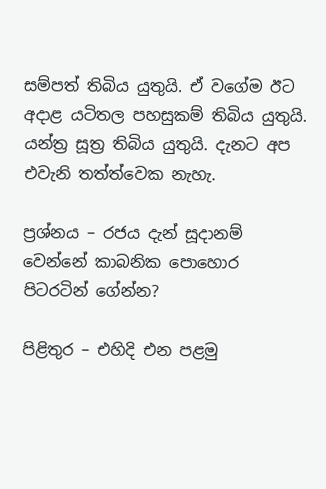සම්පත් තිබිය යුතුයි. ඒ වගේම ඊට අදාළ යටිතල පහසුකම් තිබිය යුතුයි. යන්ත්‍ර සූත්‍ර තිබිය යුතුයි. දැනට අප එවැනි තත්ත්වෙක නැහැ.

ප්‍රශ්නය – රජය දැන් සූදානම් වෙන්නේ කාබනික පොහොර පිටරටින් ගේන්න?

පිළිතුර – එහිදි එන පළමු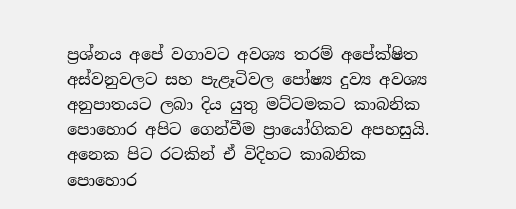ප්‍රශ්නය අපේ වගාවට අවශ්‍ය තරම් අපේක්ෂිත අස්වනුවලට සහ පැළෑටිවල පෝෂ්‍ය දුව්‍ය අවශ්‍ය අනුපාතයට ලබා දිය යුතු මට්ටමකට කාබනික පොහොර අපිට ගෙන්වීම ප්‍රායෝගිකව අපහසුයි. අනෙක පිට රටකින් ඒ විදිහට කාබනික පොහොර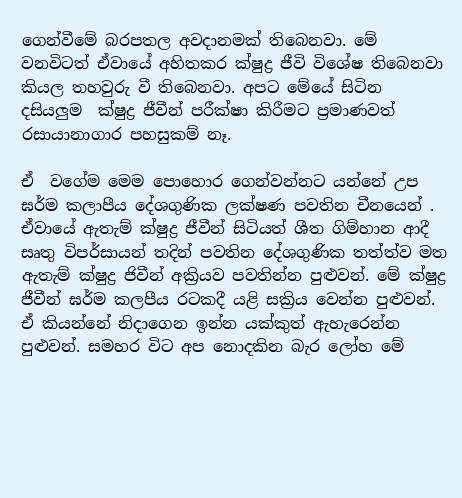ගෙන්වීමේ බරපතල අවදානමක් තිබෙනවා. මේ වනවිටත් ඒවායේ අහිතකර ක්ෂුද්‍ර ජීවි විශේෂ තිබෙනවා කියල තහවුරු වී තිබෙනවා. අපට මේයේ සිටින දසියලුම  ක්ෂුද්‍ර ජීවීන් පරීක්ෂා කිරීමට ප්‍රමාණවත් රසායානාගාර පහසුකම් නෑ.

ඒ  වගේම මෙම පොහොර ගෙන්වන්නට යන්නේ උප ඝර්ම කලාපීය දේශගුණික ලක්ෂණ පවතින චීනයෙන් . ඒවායේ ඇතැම් ක්ෂුද්‍ර ජීවීන් සිටියත් ශීත ගිම්හාන ආදී සෘතු විපර්සායන් තදින් පවතින දේශගුණික තත්ත්ව මත ඇතැම් ක්ෂුද්‍ර ජිවීන් අක්‍රියව පවතින්න පුළුවන්. මේ ක්ෂුද්‍ර ජීවීන් ඝර්ම කලපීය රටකදී යළි සක්‍රිය වෙන්න පුළුවන්. ඒ කියන්නේ නිදාගෙන ඉන්න යක්කුත් ඇහැරෙන්න පුළුවන්. සමහර විට අප නොදකින බැර ලෝහ මේ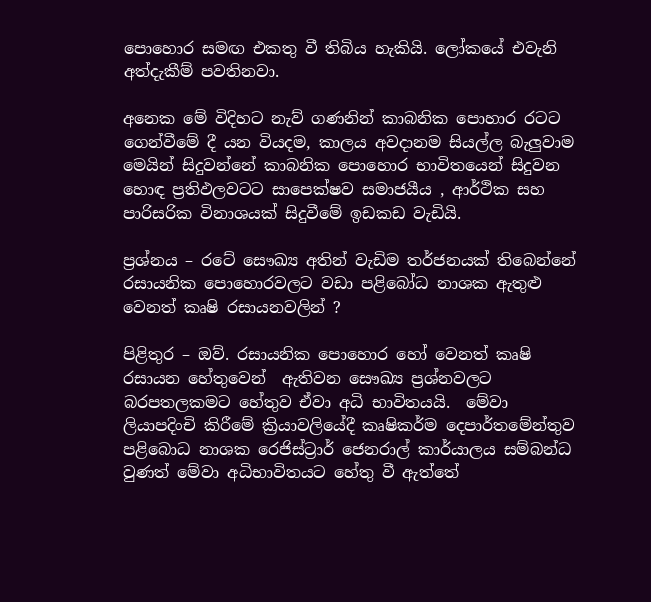පොහොර සමඟ එකතු වී තිබිය හැකියි. ලෝකයේ එවැනි අත්දැකීම් පවතිනවා.

අනෙක මේ විදිහට නැව් ගණනින් කාබනික පොහාර රටට ගෙන්වීමේ දී යන වියදම, කාලය අවදානම සියල්ල බැලුවාම මෙයින් සිදුවන්නේ කාබනික පොහොර භාවිතයෙන් සිදුවන හොඳ ප්‍රතිඵලවටට සාපෙක්ෂව සමාජයීය , ආර්ථික සහ පාරිසරික විනාශයක් සිදුවීමේ ඉඩකඩ වැඩියි.

ප්‍රශ්නය – රටේ සෞඛ්‍ය අතින් වැඩිම තර්ජනයක් තිබෙන්නේ රසායනික පොහොරවලට වඩා පළිබෝධ නාශක ඇතුළු වෙනත් කෘෂි රසායනවලින් ?

පිළිතුර – ඔව්. රසායනික පොහොර හෝ වෙනත් කෘෂි රසායන හේතුවෙන්  ඇතිවන සෞඛ්‍ය ප්‍රශ්නවලට බරපතලකමට හේතුව ඒවා අධි භාවිතයයි.  මේවා ලියාපදිංචි කිරීමේ ක්‍රියාවලියේදී කෘෂිකර්ම දෙපාර්තමේන්තුව පළිබොධ නාශක රෙජිස්ට්‍රාර් ජෙනරාල් කාර්යාලය සම්බන්ධ වුණත් මේවා අධිභාවිතයට හේතු වී ඇත්තේ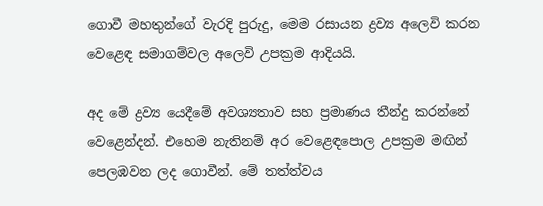ගොවී මහතුන්ගේ වැරදි පුරුදු, මෙම රසායන ද්‍රව්‍ය අලෙවි කරන වෙළෙඳ සමාගම්වල අලෙවි උපක්‍රම ආදියයි.

අද මේ ද්‍රව්‍ය යෙදීමේ අවශ්‍යතාව සහ ප්‍රමාණය තීන්දු කරන්නේ වෙළෙන්දන්. එහෙම නැතිනම් අර වෙළෙඳපොල උපක්‍රම මඟින් පෙලඹවන ලද ගොවීන්. මේ තත්ත්වය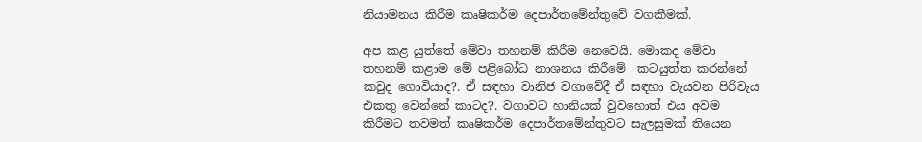නියාමනය කිරීම කෘෂිකර්ම දෙපාර්තමේන්තුවේ වගකීමක්.

අප කළ යුත්තේ මේවා තහනම් කිරීම නෙවෙයි. මොකද මේවා තහනම් කළාම මේ පළිබෝධ නාශනය කිරීමේ  කටයුත්ත කරන්නේ කවුද ගොවියාද?. ඒ සඳහා වානිජ වගාවේදී ඒ සඳහා වැයවන පිරිවැය එකතු වෙන්නේ කාටද?. වගාවට හානියක් වුවහොත් එය අවම කිරීමට තවමත් කෘෂිකර්ම දෙපාර්තමේන්තුවට සැලසුමක් තියෙන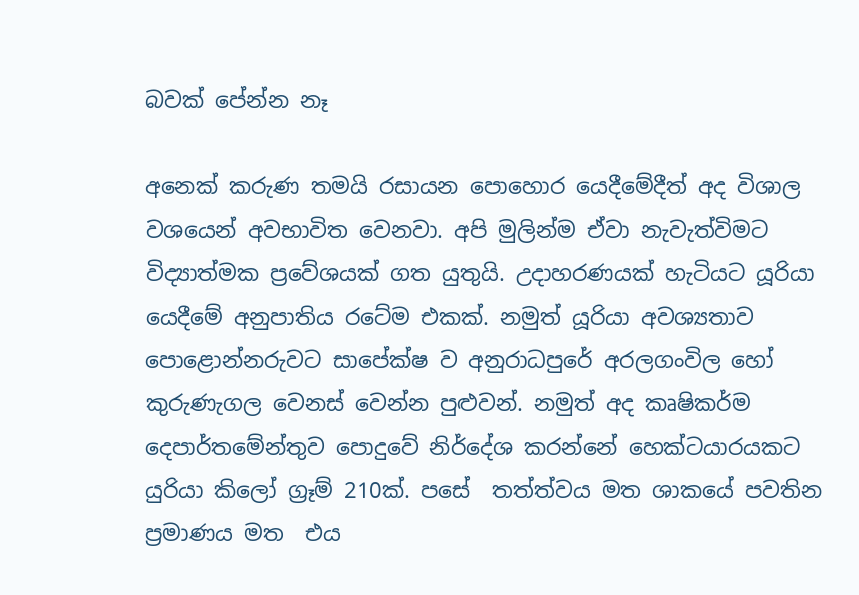බවක් පේන්න නෑ

අනෙක් කරුණ තමයි රසායන පොහොර යෙදීමේදීත් අද විශාල වශයෙන් අවභාවිත වෙනවා. අපි මුලින්ම ඒවා නැවැත්විමට විද්‍යාත්මක ප්‍රවේශයක් ගත යුතුයි. උදාහරණයක් හැටියට යූරියා යෙදීමේ අනුපාතිය රටේම එකක්. නමුත් යූරියා අවශ්‍යතාව පොළොන්නරුවට සාපේක්ෂ ව අනුරාධපුරේ අරලගංවිල හෝ කුරුණැගල වෙනස් වෙන්න පුළුවන්. නමුත් අද කෘෂිකර්ම දෙපාර්තමේන්තුව පොදුවේ නිර්දේශ කරන්නේ හෙක්ටයාරයකට යුරියා කිලෝ ග්‍රෑම් 210ක්. පසේ  තත්ත්වය මත ශාකයේ පවතින ප්‍රමාණය මත  එය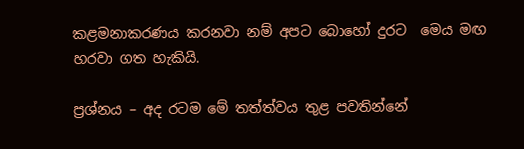කළමනාකරණය කරනවා නම් අපට බොහෝ දුරට  මෙය මඟ හරවා ගත හැකියි.

ප්‍රශ්නය – අද රටම මේ තත්ත්වය තුළ පවතින්නේ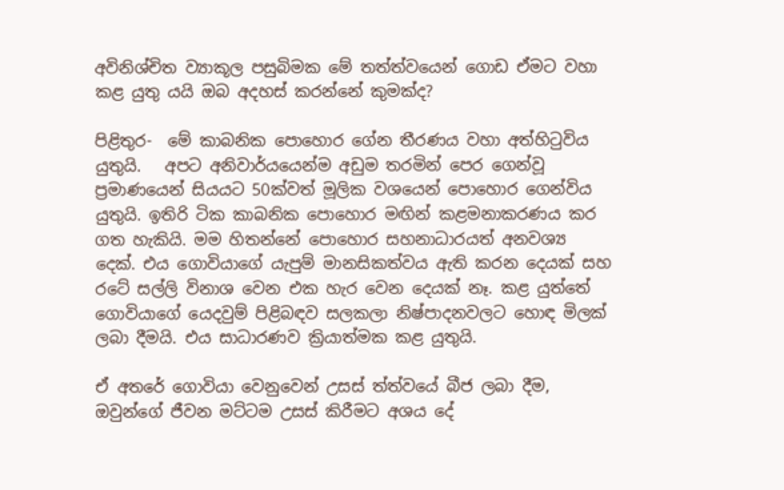අවිනිශ්චිත ව්‍යාකූල පසුබිමක මේ තත්ත්වයෙන් ගොඩ ඒමට වහා කළ යුතු යයි ඔබ අදහස් කරන්නේ කුමක්ද?

පිළිතුර-  මේ කාබනික පොහොර ගේන තීරණය වහා අත්හිටුවිය යුතුයි.   අපට අනිවාර්යයෙන්ම අඩුම තරමින් පෙර ගෙන්වූ ප්‍රමාණයෙන් සියයට 50ක්වත් මූලික වශයෙන් පොහොර ගෙන්විය යුතුයි. ඉතිරි ටික කාබනික පොහොර මඟින් කළමනාකරණය කර ගත හැකියි. මම හිතන්නේ පොහොර සහනාධාරයත් අනවශ්‍ය දෙක්. එය ගොවියාගේ යැපුම් මානසිකත්වය ඇති කරන දෙයක් සහ රටේ සල්ලි විනාශ වෙන එක හැර වෙන දෙයක් නෑ. කළ යුත්තේ ගොවියාගේ යෙදවුම් පිළිබඳව සලකලා නිෂ්පාදනවලට හොඳ මිලක් ලබා දීමයි. එය සාධාරණව ක්‍රියාත්මක කළ යුතුයි.

ඒ අතරේ ගොවියා වෙනුවෙන් උසස් ත්ත්වයේ බීජ ලබා දීම, ඔවුන්ගේ ජීවන මට්ටම උසස් කිරීමට අශය දේ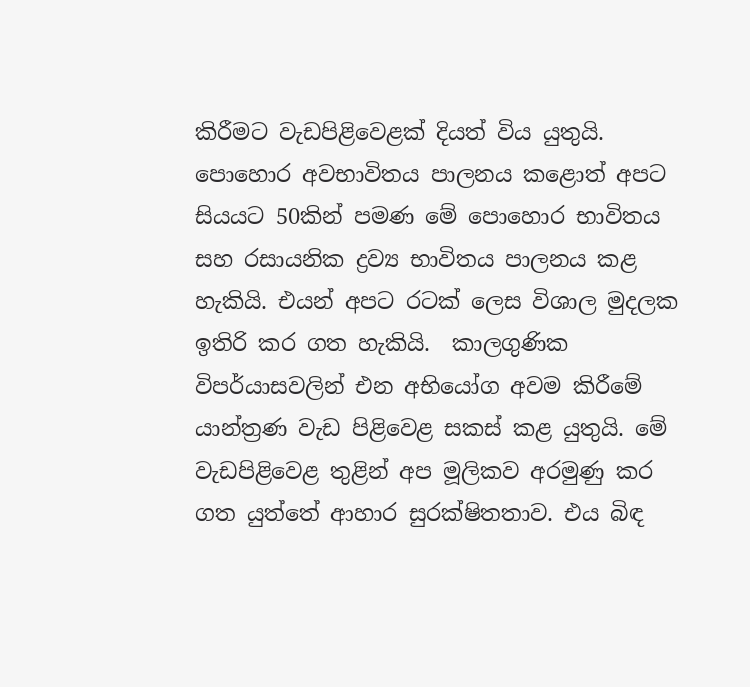කිරීමට වැඩපිළිවෙළක් දියත් විය යුතුයි. පොහොර අවභාවිතය පාලනය කළොත් අපට සියයට 50කින් පමණ මේ පොහොර භාවිතය සහ රසායනික ද්‍රව්‍ය භාවිතය පාලනය කළ හැකියි. එයන් අපට රටක් ලෙස විශාල මුදලක ඉතිරි කර ගත හැකියි.  කාලගුණික විපර්යාසවලින් එන අභියෝග අවම කිරීමේ යාන්ත්‍රණ වැඩ පිළිවෙළ සකස් කළ යුතුයි. මේ වැඩපිළිවෙළ තුළින් අප මූලිකව අරමුණු කර ගත යුත්තේ ආහාර සුරක්ෂිතතාව. එය බිඳ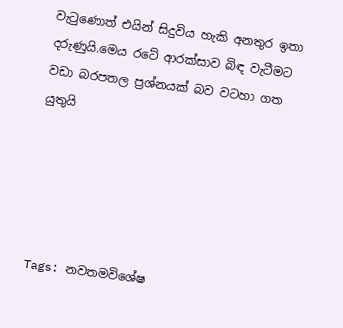වැටුණොත් එයින් සිදුවිය හැකි අනතුර ඉතා දරුණුයි.මෙය රටේ ආරක්සාව බිඳ වැටීමට වඩා බරපතල ප්‍රශ්නයක් බව වටහා ගත යුතුයි





Tags: නවතමවිශේෂ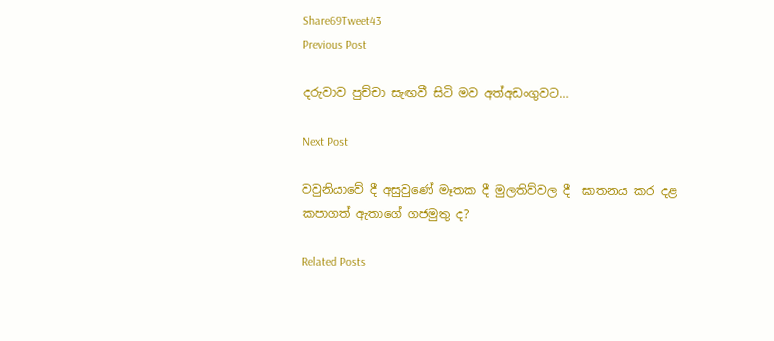Share69Tweet43
Previous Post

දරුවාව පුච්චා සැඟවී සිටි මව අත්අඩංගුවට…

Next Post

වවුනියාවේ දී අසුවුණේ මෑතක දී මුලතිව්වල දී  ඝාතනය කර දළ කපාගත් ඇතාගේ ගජමුතු ද?

Related Posts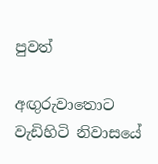පුවත්

අඟුරුවාතොට වැඩිහිටි නිවාසයේ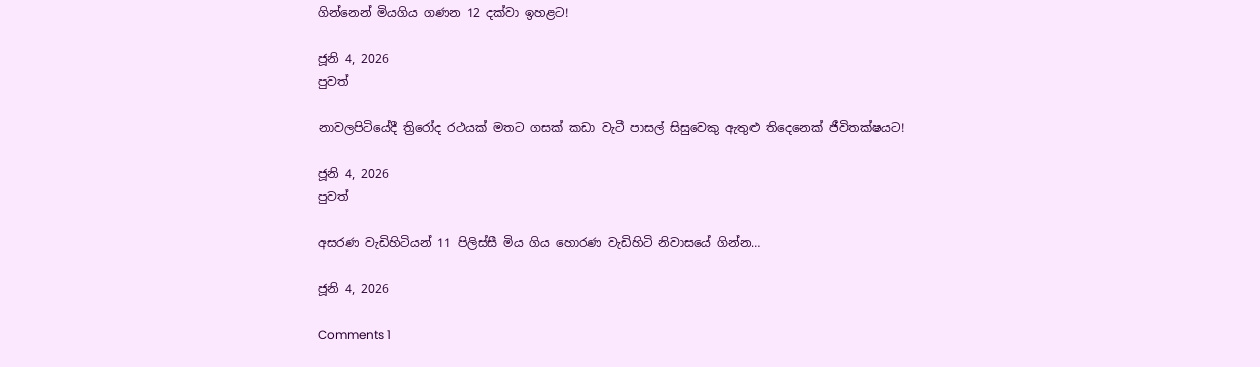ගින්නෙන් මියගිය ගණන 12 දක්වා ඉහළට!

ජූනි 4, 2026
පුවත්

නාවලපිටියේදී ත්‍රිරෝද රථයක් මතට ගසක් කඩා වැටී පාසල් සිසුවෙකු ඇතුළු තිදෙනෙක් ජීවිතක්ෂයට!

ජූනි 4, 2026
පුවත්

අසරණ වැඩිහිටියන් 11 පිලිස්සී මිය ගිය හොරණ වැඩිහිටි නිවාසයේ ගින්න…

ජූනි 4, 2026

Comments 1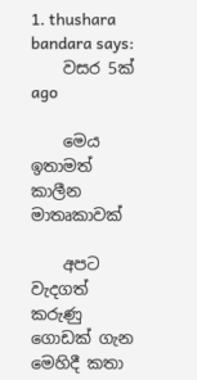1. thushara bandara says:
    වසර 5ක් ago

    මෙය ඉතාමත් කාලීන මාතෘකාවක්

    අපට වැදගත් කරුණු ගොඩක් ගැන මෙහිදී කතා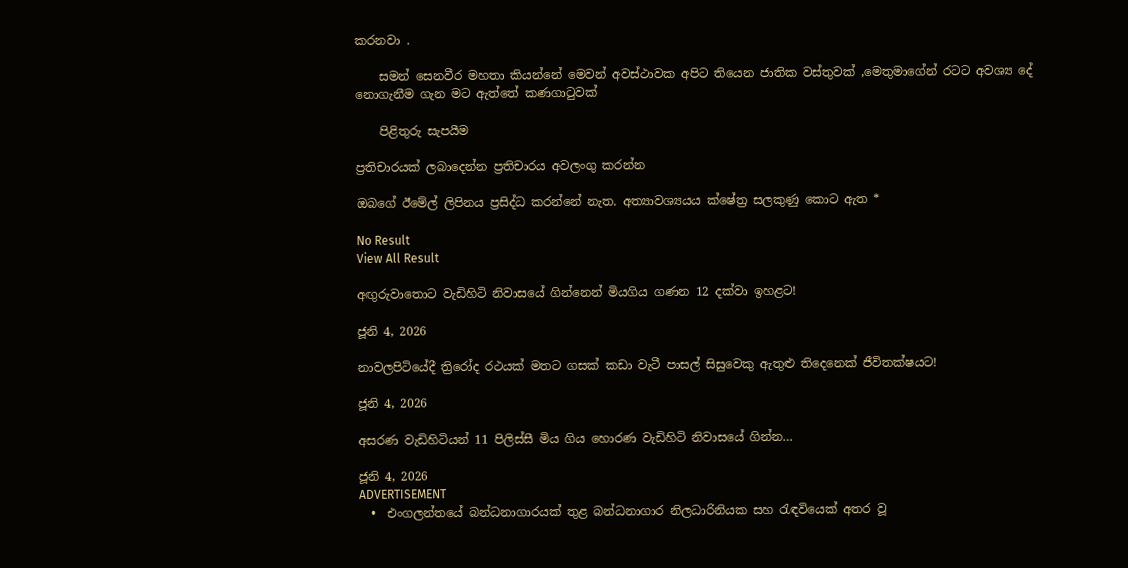කරනවා .

    සමන් සෙනවීර මහතා කියන්නේ මෙවන් අවස්ථාවක අපිට තියෙන ජාතික වස්තුවක් ,මෙතුමාගේන් රටට අවශ්‍ය දේ නොගැනීම ගැන මට ඇත්තේ කණගාටුවක්

    පිළිතුරු සැපයීම

ප්‍රතිචාරයක් ලබාදෙන්න ප්‍රතිචාරය අවලංගු කරන්න

ඔබගේ ඊමේල් ලිපිනය ප්‍රසිද්ධ කරන්නේ නැත. අත්‍යාවශ්‍යයය ක්ෂේත්‍ර සලකුණු කොට ඇත *

No Result
View All Result

අඟුරුවාතොට වැඩිහිටි නිවාසයේ ගින්නෙන් මියගිය ගණන 12 දක්වා ඉහළට!

ජූනි 4, 2026

නාවලපිටියේදී ත්‍රිරෝද රථයක් මතට ගසක් කඩා වැටී පාසල් සිසුවෙකු ඇතුළු තිදෙනෙක් ජීවිතක්ෂයට!

ජූනි 4, 2026

අසරණ වැඩිහිටියන් 11 පිලිස්සී මිය ගිය හොරණ වැඩිහිටි නිවාසයේ ගින්න…

ජූනි 4, 2026
ADVERTISEMENT
  •  එංගලන්තයේ බන්ධනාගාරයක් තුළ බන්ධනාගාර නිලධාරිනියක සහ රැඳවියෙක් අතර වූ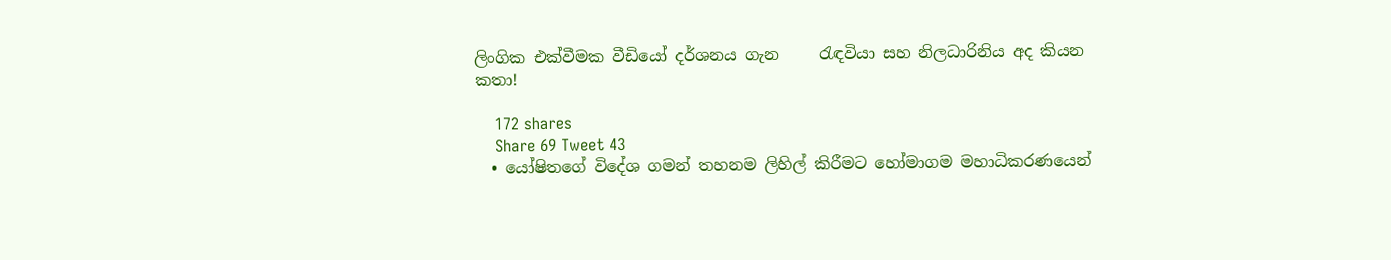ලිංගික එක්වීමක වීඩියෝ දර්ශනය ගැන     රැඳවියා සහ නිලධාරිනිය අද කියන කතා!

    172 shares
    Share 69 Tweet 43
  • යෝෂිතගේ විදේශ ගමන් තහනම ලිහිල් කිරීමට හෝමාගම මහාධිකරණයෙන්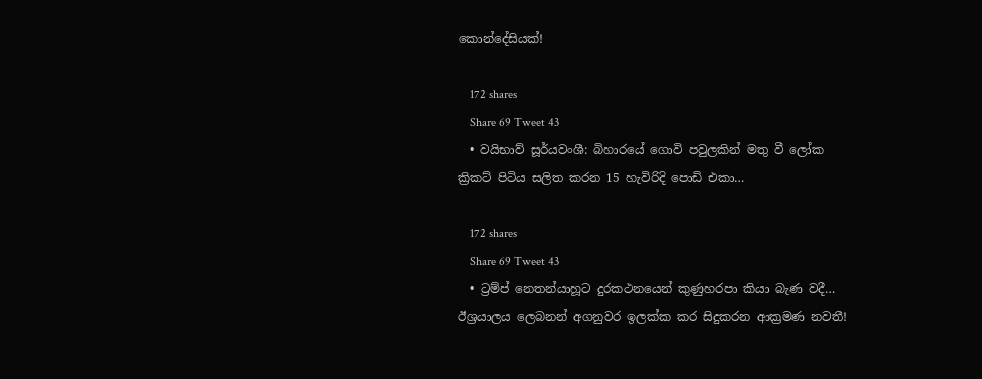කොන්දේසියක්!

    172 shares
    Share 69 Tweet 43
  • වයිභාව් සූර්යවංශී: බිහාරයේ ගොවි පවුලකින් මතු වී ලෝක ක්‍රිකට් පිටිය සලිත කරන 15 හැවිරිදි පොඩි එකා…

    172 shares
    Share 69 Tweet 43
  • ට්‍රම්ප් නෙතන්යාහූට දුරකථනයෙන් කුණුහරපා කියා බැණ වදී… ඊශ්‍රයාලය ලෙබනන් අගනුවර ඉලක්ක කර සිදුකරන ආක්‍රමණ නවතී!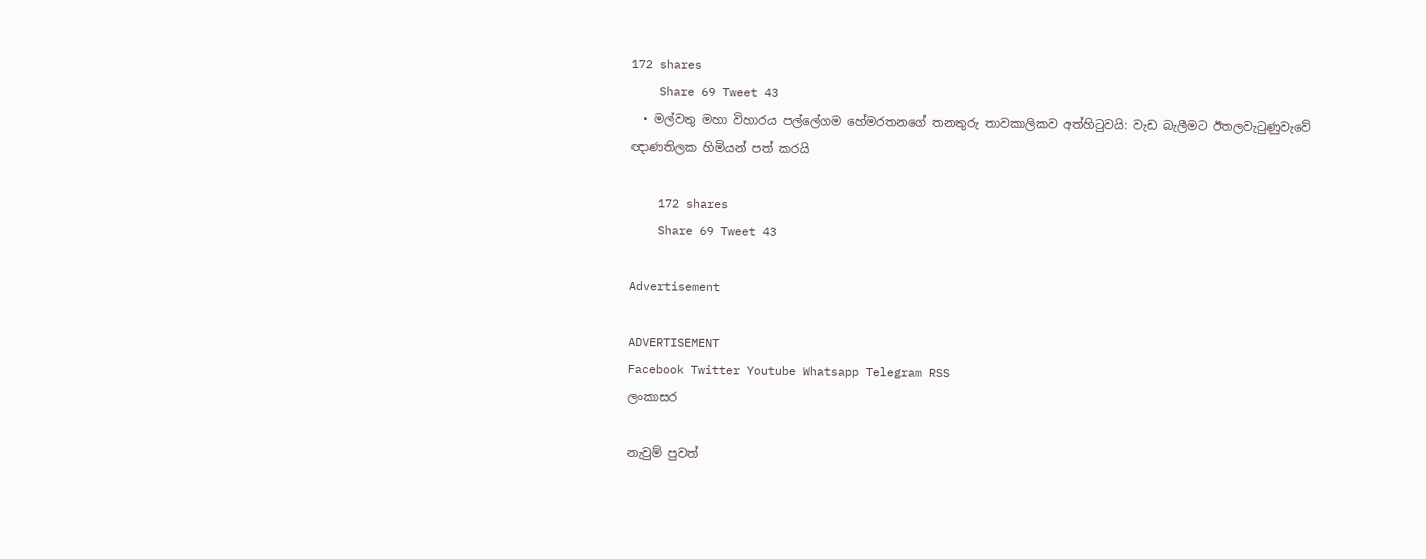172 shares
    Share 69 Tweet 43
  • මල්වතු මහා විහාරය පල්ලේගම හේමරතනගේ තනතුරු තාවකාලිකව අත්හිටුවයි: වැඩ බැලීමට ඊතලවැටුණුවැවේ ඥාණතිලක හිමියන් පත් කරයි

    172 shares
    Share 69 Tweet 43

Advertisement

ADVERTISEMENT
Facebook Twitter Youtube Whatsapp Telegram RSS
ලංකාසර

නැවුම් පුවත්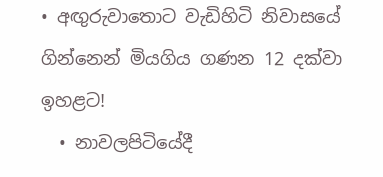• අඟුරුවාතොට වැඩිහිටි නිවාසයේ ගින්නෙන් මියගිය ගණන 12 දක්වා ඉහළට!
  • නාවලපිටියේදී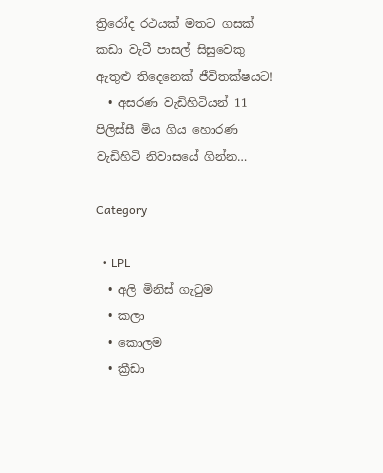ත්‍රිරෝද රථයක් මතට ගසක් කඩා වැටී පාසල් සිසුවෙකු ඇතුළු තිදෙනෙක් ජීවිතක්ෂයට!
  • අසරණ වැඩිහිටියන් 11 පිලිස්සී මිය ගිය හොරණ වැඩිහිටි නිවාසයේ ගින්න…

Category

  • LPL
  • අලි මිනිස් ගැටුම
  • කලා
  • කොලම
  • ක්‍රීඩා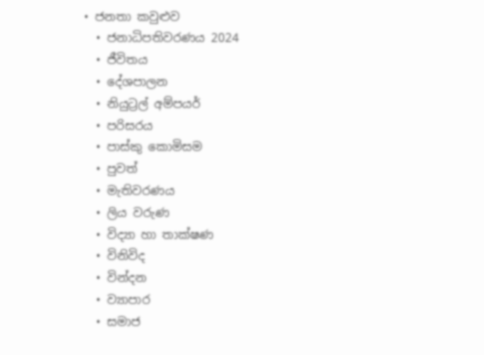• ජනතා කවුළුව
  • ජනාධිපතිවරණය 2024
  • ජීවිතය
  • දේශපාලන
  • නියුට්‍රල් අම්පයර්
  • පරිසරය
  • පාස්කු කොමිසම
  • පුවත්
  • මැතිවරණය
  • ලිය වරුණ
  • විද්‍යා හා තාක්ෂණ
  • විනිවිද
  • වින්දන
  • ව්‍යාපාර
  • සමාජ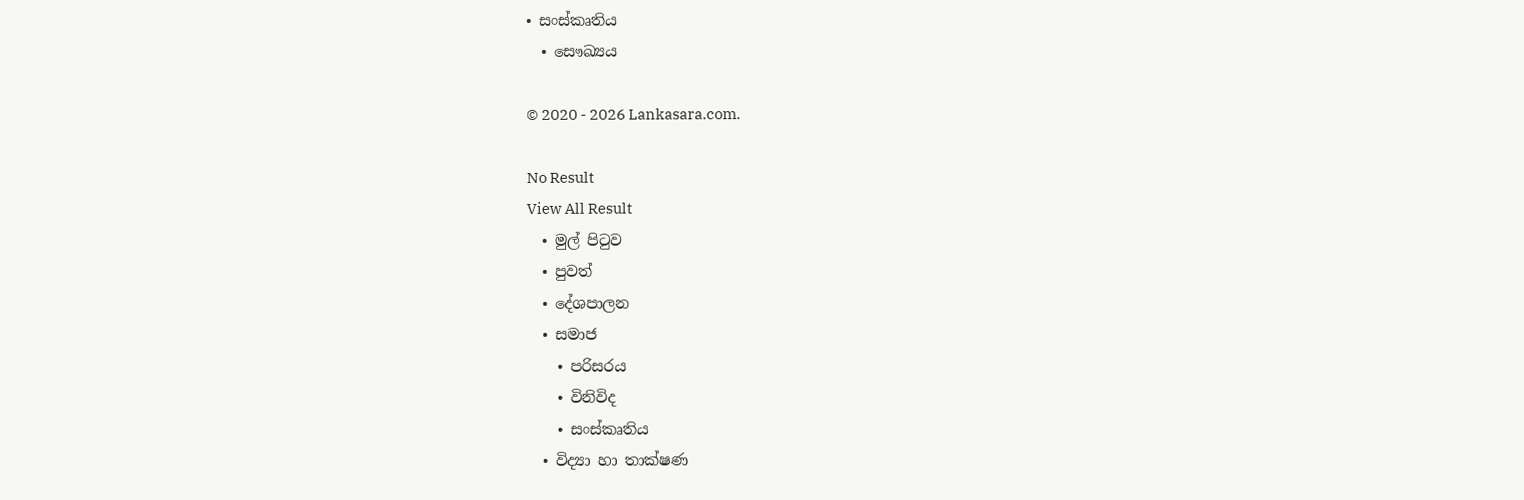• සංස්කෘතිය
  • සෞඛ්‍යය

© 2020 - 2026 Lankasara.com.

No Result
View All Result
  • මුල් පිටුව
  • පුවත්
  • දේශපාලන
  • සමාජ
    • පරිසරය
    • විනිවිද
    • සංස්කෘතිය
  • විද්‍යා හා තාක්ෂණ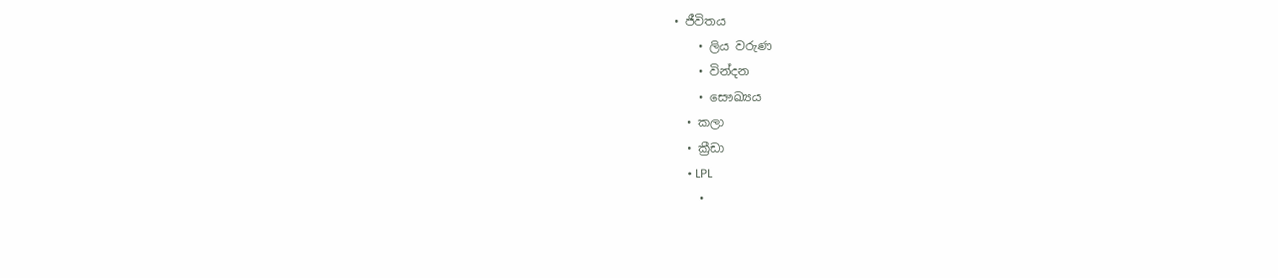• ජීවිතය
    • ලිය වරුණ
    • වින්දන
    • සෞඛ්‍යය
  • කලා
  • ක්‍රීඩා
    • LPL
    •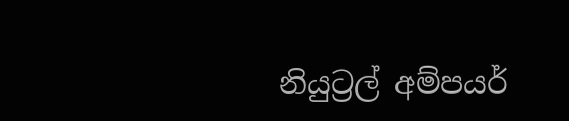නියුට්‍රල් අම්පයර්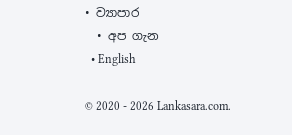• ව්‍යාපාර
  • අප ගැන
  • English

© 2020 - 2026 Lankasara.com.